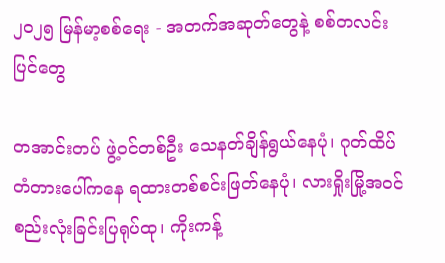၂၀၂၅ မြန်မာ့စစ်ရေး - အတက်အဆုတ်တွေနဲ့ စစ်တလင်းပြင်တွေ

တအာင်းတပ် ဖွဲ့ဝင်တစ်ဦး သေနတ်ချိန်ရွယ်နေပုံ၊ ဂုတ်ထိပ်တံတားပေါ်ကနေ ရထားတစ်စင်းဖြတ်နေပုံ၊ လားရှိုးမြို့အဝင် စည်းလုံးခြင်းပြရုပ်ထု၊ ကိုးကန့်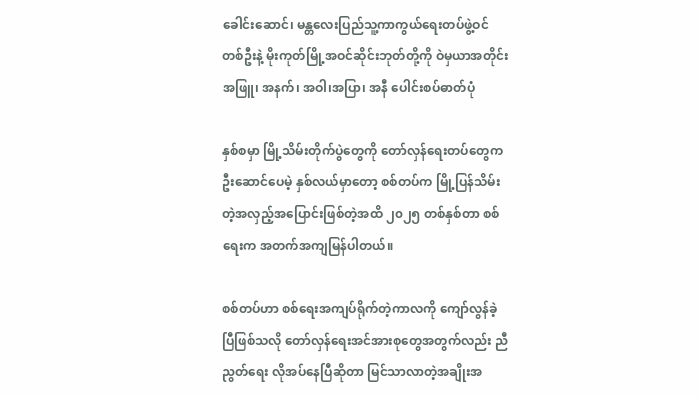ခေါင်းဆောင်၊ မန္တလေးပြည်သူ့ကာကွယ်ရေးတပ်ဖွဲ့ဝင်တစ်ဦးနဲ့ မိုးကုတ်မြို့အဝင်ဆိုင်းဘုတ်တို့ကို ဝဲမှယာအတိုင်း အဖြူ၊ အနက်၊ အဝါ၊အပြာ၊ အနီ ပေါင်းစပ်ဓာတ်ပုံ

နှစ်စမှာ မြို့သိမ်းတိုက်ပွဲတွေကို တော်လှန်ရေးတပ်တွေက ဦးဆောင်ပေမဲ့ နှစ်လယ်မှာတော့ စစ်တပ်က မြို့ပြန်သိမ်းတဲ့အလှည့်အပြောင်းဖြစ်တဲ့အထိ ၂၀၂၅ တစ်နှစ်တာ စစ်ရေးက အတက်အကျမြန်ပါတယ်။

စစ်တပ်ဟာ စစ်ရေးအကျပ်ရိုက်တဲ့ကာလကို ကျော်လွန်ခဲ့ပြီဖြစ်သလို တော်လှန်ရေးအင်အားစုတွေအတွက်လည်း ညီညွတ်ရေး လိုအပ်နေပြီဆိုတာ မြင်သာလာတဲ့အချိုးအ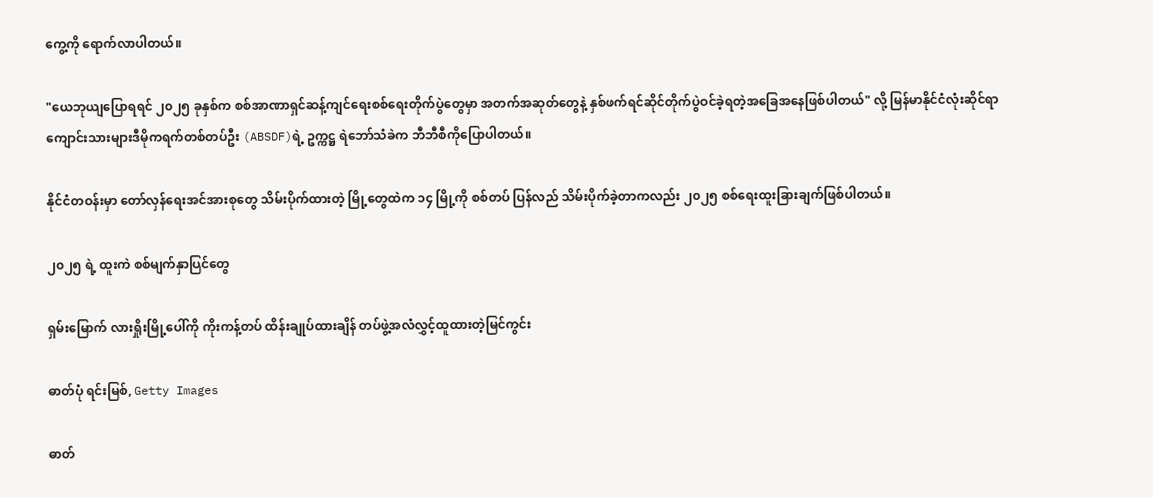ကွေ့ကို ရောက်လာပါတယ်။

"ယေဘုယျပြောရရင် ၂၀၂၅ ခုနှစ်က စစ်အာဏာရှင်ဆန့်ကျင်ရေးစစ်ရေးတိုက်ပွဲတွေမှာ အတက်အဆုတ်တွေနဲ့ နှစ်ဖက်ရင်ဆိုင်တိုက်ပွဲဝင်ခဲ့ရတဲ့အခြေအနေဖြစ်ပါတယ်" လို့ မြန်မာနိုင်ငံလုံးဆိုင်ရာကျောင်းသားများဒီမိုကရက်တစ်တပ်ဦး (ABSDF)ရဲ့ ဥက္ကဋ္ဌ ရဲဘော်သံခဲက ဘီဘီစီကိုပြောပါတယ်။

နိုင်ငံတဝန်းမှာ တော်လှန်ရေးအင်အားစုတွေ သိမ်းပိုက်ထားတဲ့ မြို့တွေထဲက ၁၄ မြို့ကို စစ်တပ် ပြန်လည် သိမ်းပိုက်ခဲ့တာကလည်း ၂၀၂၅ စစ်ရေးထူးခြားချက်ဖြစ်ပါတယ်။

၂၀၂၅ ရဲ့ ထူးကဲ စစ်မျက်နှာပြင်တွေ

ရှမ်းမြောက် လားရှိုးမြို့ပေါ်ကို ကိုးကန့်တပ် ထိန်းချုပ်ထားချိန် တပ်ဖွဲ့အလံလွှင့်ထူထားတဲ့မြင်ကွင်း

ဓာတ်ပုံ ရင်းမြစ်, Getty Images

ဓာတ်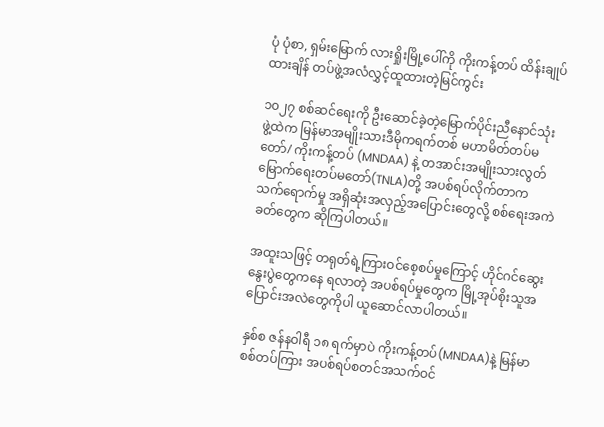ပုံ ပုံစာ, ရှမ်းမြောက် လားရှိုးမြို့ပေါ်ကို ကိုးကန့်တပ် ထိန်းချုပ်ထားချိန် တပ်ဖွဲ့အလံလွှင့်ထူထားတဲ့မြင်ကွင်း

၁၀၂၇ စစ်ဆင်ရေးကို ဦးဆောင်ခဲ့တဲ့မြောက်ပိုင်းညီနောင်သုံးဖွဲ့ထဲက မြန်မာအမျိုးသားဒီမိုကရက်တစ် မဟာမိတ်တပ်မတော်/ ကိုးကန့်တပ် (MNDAA) နဲ့ တအာင်းအမျိုးသားလွတ်မြောက်ရေးတပ်မတော်(TNLA)တို့ အပစ်ရပ်လိုက်တာက သက်ရောက်မှု အရှိဆုံးအလှည့်အပြောင်းတွေလို့ စစ်ရေးအကဲခတ်တွေက ဆိုကြပါတယ်။

အထူးသဖြင့် တရုတ်ရဲ့ကြားဝင်စေ့စပ်မှုကြောင့် ဟိုင်ဂင်ဆွေးနွေးပွဲတွေကနေ ရလာတဲ့ အပစ်ရပ်မှုတွေက မြို့အုပ်စိုးသူအပြောင်းအလဲတွေကိုပါ ယူဆောင်လာပါတယ်။

နှစ်စ ဇန်နဝါရီ ၁၈ ရက်မှာပဲ ကိုးကန့်တပ်(MNDAA)နဲ့ မြန်မာစစ်တပ်ကြား အပစ်ရပ်စတင်အသက်ဝင်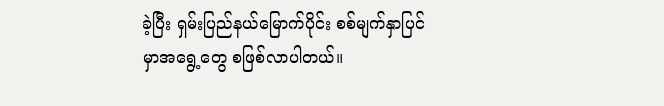ခဲ့ပြီး ရှမ်းပြည်နယ်မြောက်ပိုင်း စစ်မျက်နှာပြင်မှာအရွေ့တွေ စဖြစ်လာပါတယ်။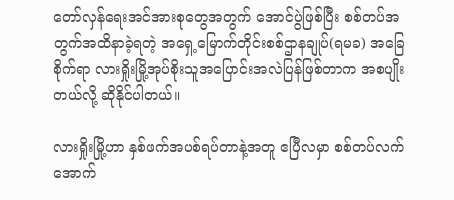တော်လှန်ရေးအင်အားစုတွေအတွက် အောင်ပွဲဖြစ်ပြီး စစ်တပ်အတွက်အထိနာခဲ့ရတဲ့ အရှေ့မြောက်တိုင်းစစ်ဌာနချုပ်(ရမခ) အခြေစိုက်ရာ လားရှိုးမြို့အုပ်စိုးသူအပြောင်းအလဲပြန်ဖြစ်တာက အစပျိုးတယ်လို့ ဆိုနိုင်ပါတယ်။

လားရှိုးမြို့ဟာ နှစ်ဖက်အပစ်ရပ်တာနဲ့အတူ ဧပြီလမှာ စစ်တပ်လက်အောက်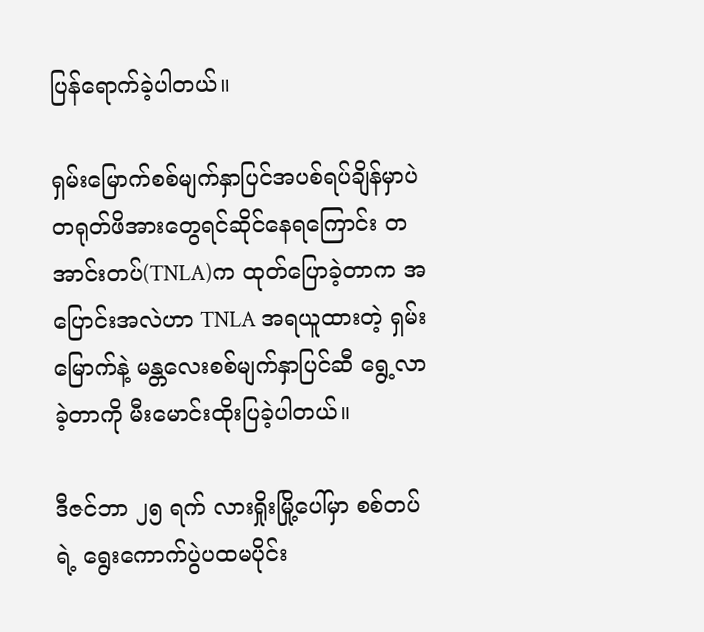ပြန်ရောက်ခဲ့ပါတယ်။

ရှမ်းမြောက်စစ်မျက်နှာပြင်အပစ်ရပ်ချိန်မှာပဲ တရုတ်ဖိအားတွေရင်ဆိုင်နေရကြောင်း တအာင်းတပ်(TNLA)က ထုတ်ပြောခဲ့တာက အပြောင်းအလဲဟာ TNLA အရယူထားတဲ့ ရှမ်းမြောက်နဲ့ မန္တလေးစစ်မျက်နှာပြင်ဆီ ရွေ့လာခဲ့တာကို မီးမောင်းထိုးပြခဲ့ပါတယ်။

ဒီဇင်ဘာ ၂၅ ရက် လားရှိုးမြို့ပေါ်မှာ စစ်တပ်ရဲ့ ရွေးကောက်ပွဲပထမပိုင်း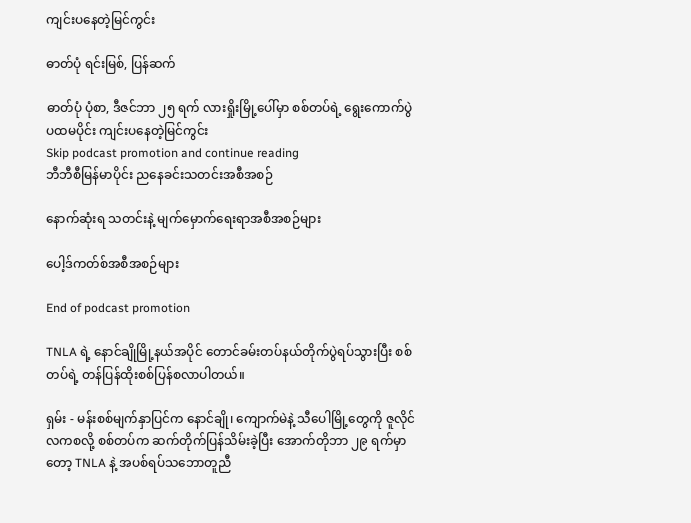ကျင်းပနေတဲ့မြင်ကွင်း

ဓာတ်ပုံ ရင်းမြစ်, ပြန်ဆက်

ဓာတ်ပုံ ပုံစာ, ဒီဇင်ဘာ ၂၅ ရက် လားရှိုးမြို့ပေါ်မှာ စစ်တပ်ရဲ့ ရွေးကောက်ပွဲပထမပိုင်း ကျင်းပနေတဲ့မြင်ကွင်း
Skip podcast promotion and continue reading
ဘီဘီစီမြန်မာပိုင်း ညနေခင်းသတင်းအစီအစဉ်

နောက်ဆုံးရ သတင်းနဲ့ မျက်မှောက်ရေးရာအစီအစဉ်များ

ပေါ့ဒ်ကတ်စ်အစီအစဉ်များ

End of podcast promotion

TNLA ရဲ့ နောင်ချိုမြို့နယ်အပိုင် တောင်ခမ်းတပ်နယ်တိုက်ပွဲရပ်သွားပြီး စစ်တပ်ရဲ့ တန်ပြန်ထိုးစစ်ပြန်စလာပါတယ်။

ရှမ်း - မန်းစစ်မျက်နှာပြင်က နောင်ချို၊ ကျောက်မဲနဲ့ သီပေါမြို့တွေကို ဇူလိုင်လကစလို့ စစ်တပ်က ဆက်တိုက်ပြန်သိမ်းခဲ့ပြီး အောက်တိုဘာ ၂၉ ရက်မှာတော့ TNLA နဲ့ အပစ်ရပ်သဘောတူညီ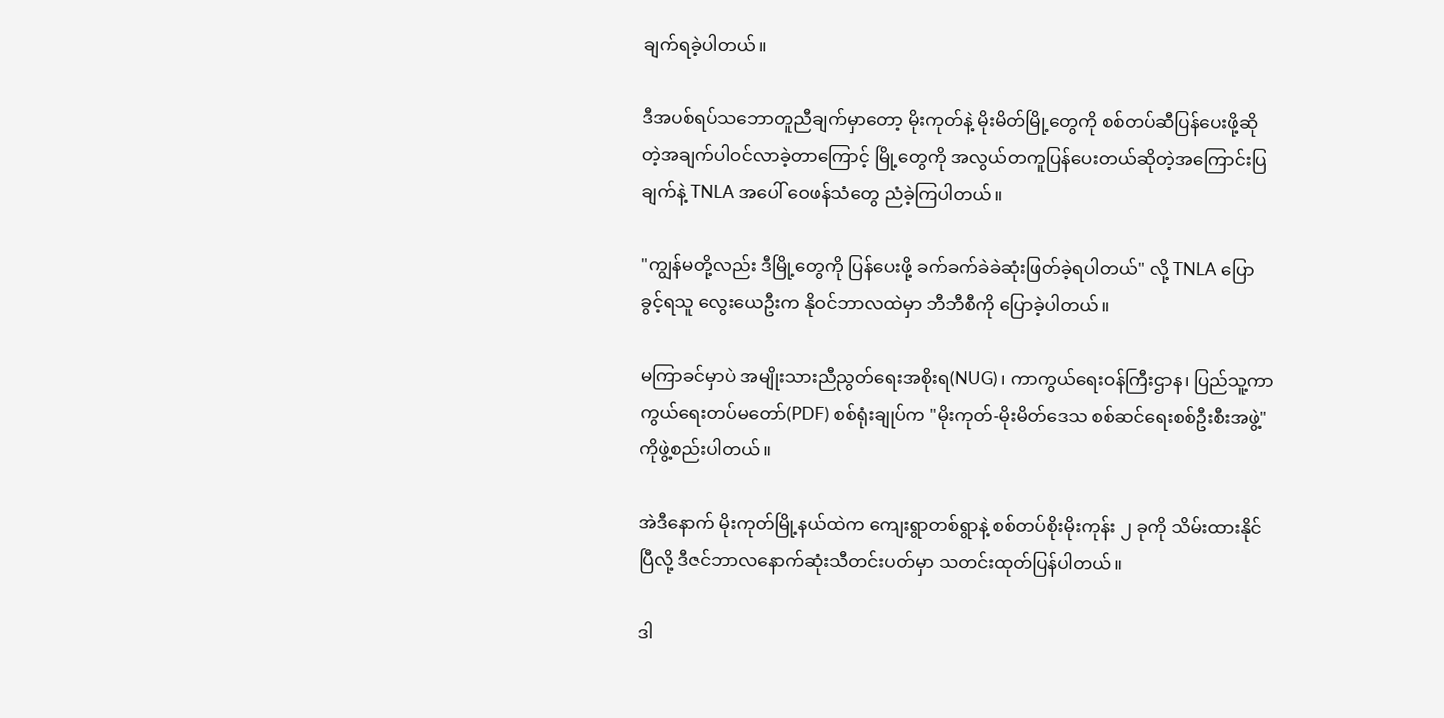ချက်ရခဲ့ပါတယ်။

ဒီအပစ်ရပ်သဘောတူညီချက်မှာတော့ မိုးကုတ်နဲ့ မိုးမိတ်မြို့တွေကို စစ်တပ်ဆီပြန်ပေးဖို့ဆိုတဲ့အချက်ပါဝင်လာခဲ့တာကြောင့် မြို့တွေကို အလွယ်တကူပြန်ပေးတယ်ဆိုတဲ့အကြောင်းပြချက်နဲ့ TNLA အပေါ် ဝေဖန်သံတွေ ညံခဲ့ကြပါတယ်။

"ကျွန်မတို့လည်း ဒီမြို့တွေကို ပြန်ပေးဖို့ ခက်ခက်ခဲခဲဆုံးဖြတ်ခဲ့ရပါတယ်" လို့ TNLA ပြောခွင့်ရသူ လွေး‌ယေဦးက နိုဝင်ဘာလထဲမှာ ဘီဘီစီကို ပြောခဲ့ပါတယ်။

မကြာခင်မှာပဲ အမျိုးသားညီညွတ်ရေးအစိုးရ(NUG)၊ ကာကွယ်ရေးဝန်ကြီးဌာန၊ ပြည်သူ့ကာကွယ်ရေးတပ်မတော်(PDF) စစ်ရုံးချုပ်က "မိုးကုတ်-မိုးမိတ်ဒေသ စစ်ဆင်ရေးစစ်ဦးစီးအဖွဲ့" ကိုဖွဲ့စည်းပါတယ်။

အဲဒီနောက် မိုးကုတ်မြို့နယ်ထဲက ကျေးရွာတစ်ရွာနဲ့ စစ်တပ်စိုးမိုးကုန်း ၂ ခုကို သိမ်းထားနိုင်ပြီလို့ ဒီဇင်ဘာလနောက်ဆုံးသီတင်းပတ်မှာ သတင်းထုတ်ပြန်ပါတယ်။

ဒါ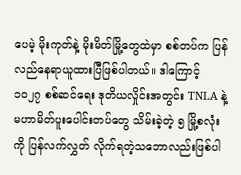ပေမဲ့ မိုးကုတ်နဲ့ မိုးမိတ်မြို့တွေထဲမှာ စစ်တပ်က ပြန်လည်နေရာယူထားပြီဖြစ်ပါတယ်။ ဒါကြောင့် ၁၀၂၇ စစ်ဆင်ရေး ဒုတိယလှိုင်းအတွင်း TNLA နဲ့ မဟာမိတ်ပူးပေါင်းတပ်တွေ သိမ်းခဲ့တဲ့ ၅ မြို့စလုံးကို ပြန်လက်လွှတ် လိုက်ရတဲ့သဘောလည်းဖြစ်ပါ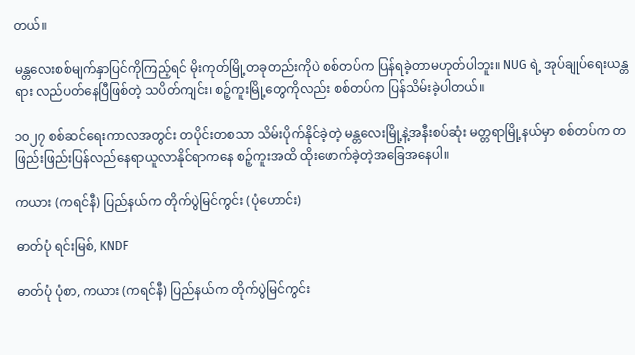တယ်။

မန္တလေးစစ်မျက်နှာပြင်ကိုကြည့်ရင် မိုးကုတ်မြို့တခုတည်းကိုပဲ စစ်တပ်က ပြန်ရခဲ့တာမဟုတ်ပါဘူး။ NUG ရဲ့ အုပ်ချုပ်ရေးယန္တရား လည်ပတ်နေပြီဖြစ်တဲ့ သပိတ်ကျင်း၊ စဉ့်ကူးမြို့တွေကိုလည်း စစ်တပ်က ပြန်သိမ်းခဲ့ပါတယ်။

၁၀၂၇ စစ်ဆင်ရေးကာလအတွင်း တပိုင်းတစသာ သိမ်းပိုက်နိုင်ခဲ့တဲ့ မန္တလေးမြို့နဲ့အနီးစပ်ဆုံး မတ္တရာမြို့နယ်မှာ စစ်တပ်က တဖြည်းဖြည်းပြန်လည်နေရာယူလာနိုင်ရာကနေ စဉ့်ကူးအထိ ထိုးဖောက်ခဲ့တဲ့အခြေအနေပါ။

ကယား (ကရင်နီ) ပြည်နယ်က တိုက်ပွဲမြင်ကွင်း (ပုံ‌ဟောင်း)

ဓာတ်ပုံ ရင်းမြစ်, KNDF

ဓာတ်ပုံ ပုံစာ, ကယား (ကရင်နီ) ပြည်နယ်က တိုက်ပွဲမြင်ကွင်း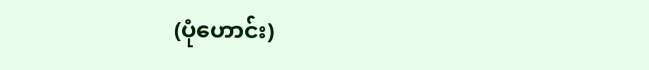(ပုံ‌ဟောင်း)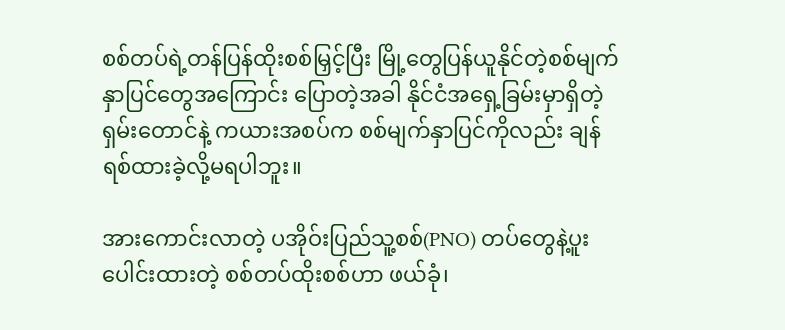စစ်တပ်ရဲ့တန်ပြန်ထိုးစစ်မြှင့်ပြီး မြို့တွေပြန်ယူနိုင်တဲ့စစ်မျက်နှာပြင်တွေအကြောင်း ပြောတဲ့အခါ နိုင်ငံအရှေ့ခြမ်းမှာရှိတဲ့ ရှမ်းတောင်နဲ့ ကယားအစပ်က စစ်မျက်နှာပြင်ကိုလည်း ချန်ရစ်ထားခဲ့လို့မရပါဘူး။

အားကောင်းလာတဲ့ ပအိုဝ်းပြည်သူ့စစ်(PNO) တပ်တွေနဲ့ပူးပေါင်းထားတဲ့ စစ်တပ်ထိုးစစ်ဟာ ဖယ်ခုံ၊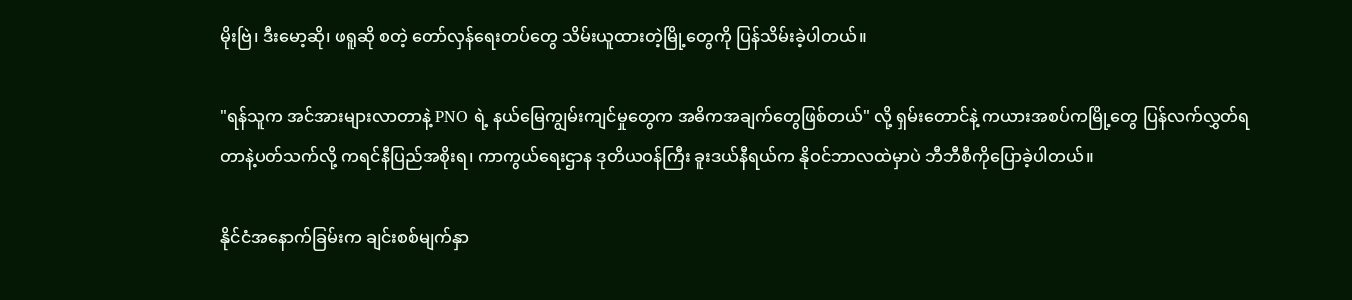မိုးဗြဲ၊ ဒီးမော့ဆို၊ ဖရူဆို စတဲ့ တော်လှန်ရေးတပ်တွေ သိမ်းယူထားတဲ့မြို့တွေကို ပြန်သိမ်းခဲ့ပါတယ်။

"ရန်သူက အင်အားများလာတာနဲ့ PNO ရဲ့ နယ်မြေကျွမ်းကျင်မှုတွေက အဓိကအချက်တွေဖြစ်တယ်" လို့ ရှမ်းတောင်နဲ့ ကယားအစပ်ကမြို့တွေ ပြန်လက်လွှတ်ရတာနဲ့ပတ်သက်လို့ ကရင်နီပြည်အစိုးရ၊ ကာကွယ်ရေးဌာန ဒုတိယဝန်ကြီး ခူးဒယ်နီရယ်က နိုဝင်ဘာလထဲမှာပဲ ဘီဘီစီကိုပြောခဲ့ပါတယ်။

နိုင်ငံအနောက်ခြမ်းက ချင်းစစ်မျက်နှာ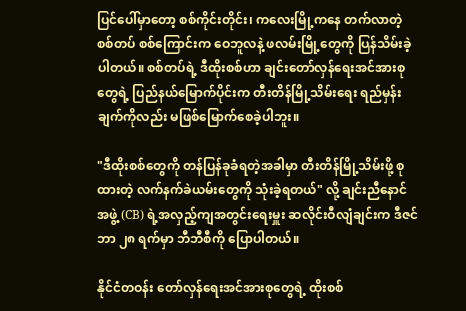ပြင်ပေါ်မှာတော့ စစ်ကိုင်းတိုင်း၊ ကလေးမြို့ကနေ တက်လာတဲ့ စစ်တပ် စစ်ကြောင်းက ဝေဘူလနဲ့ ဖလမ်းမြို့တွေကို ပြန်သိမ်းခဲ့ပါတယ်။ စစ်တပ်ရဲ့ ဒီထိုးစစ်ဟာ ချင်းတော်လှန်ရေးအင်အားစုတွေရဲ့ ပြည်နယ်မြောက်ပိုင်းက တီးတိန်မြို့သိမ်းရေး ရည်မှန်းချက်ကိုလည်း မဖြစ်မြောက်စေခဲ့ပါဘူး။

"ဒီထိုးစစ်တွေကို တန်ပြန်ခုခံရတဲ့အခါမှာ တီးတိန်မြို့သိမ်းဖို့ စုထားတဲ့ လက်နက်ခဲယမ်းတွေကို သုံးခဲ့ရတယ်" လို့ ချင်းညီနောင်အဖွဲ့ (CB) ရဲ့အလှည့်ကျအတွင်းရေးမှူး ဆလိုင်းဝီလျံချင်းက ဒီဇင်ဘာ ၂၈ ရက်မှာ ဘီဘီစီကို ပြောပါတယ်။

နိုင်ငံတဝန်း တော်လှန်ရေးအင်အားစုတွေရဲ့ ထိုးစစ်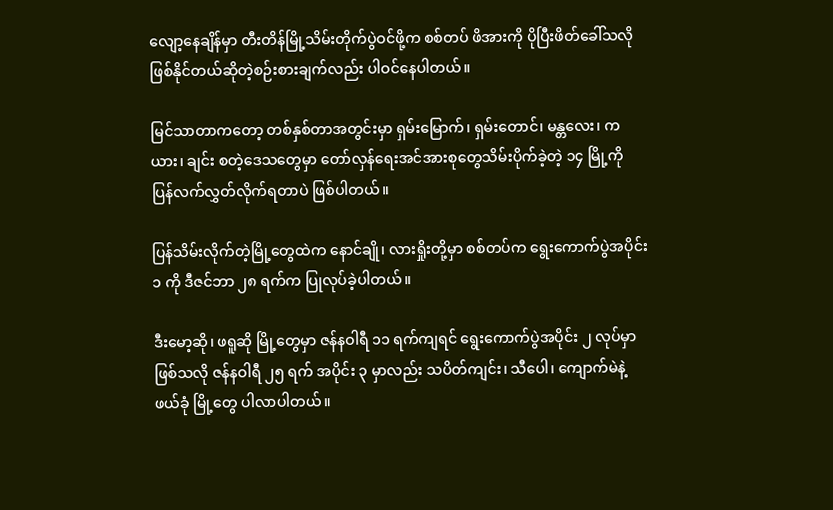လျော့နေချိန်မှာ တီးတိန်မြို့သိမ်းတိုက်ပွဲဝင်ဖို့က စစ်တပ် ဖိအားကို ပိုပြီးဖိတ်ခေါ်သလိုဖြစ်နိုင်တယ်ဆိုတဲ့စဉ်းစားချက်လည်း ပါဝင်နေပါတယ်။

မြင်သာတာကတော့ တစ်နှစ်တာအတွင်းမှာ ရှမ်းမြောက်၊ ရှမ်းတောင်၊ မန္တလေး၊ ကယား၊ ချင်း စတဲ့ဒေသတွေမှာ တော်လှန်ရေးအင်အားစုတွေသိမ်းပိုက်ခဲ့တဲ့ ၁၄ မြို့ကို ပြန်လက်လွှတ်လိုက်ရတာပဲ ဖြစ်ပါတယ်။

ပြန်သိမ်းလိုက်တဲ့မြို့တွေထဲက နောင်ချို၊ လားရှိုးတို့မှာ စစ်တပ်က ရွေးကောက်ပွဲအပိုင်း ၁ ကို ဒီဇင်ဘာ ၂၈ ရက်က ပြုလုပ်ခဲ့ပါတယ်။

ဒီးမော့ဆို၊ ဖရူဆို မြို့တွေမှာ ဇန်နဝါရီ ၁၁ ရက်ကျရင် ရွေးကောက်ပွဲအပိုင်း ၂ လုပ်မှာဖြစ်သလို ဇန်နဝါရီ ၂၅ ရက် အပိုင်း ၃ မှာလည်း သပိတ်ကျင်း၊ သီပေါ၊ ကျောက်မဲနဲ့ ဖယ်ခုံ မြို့တွေ ပါလာပါတယ်။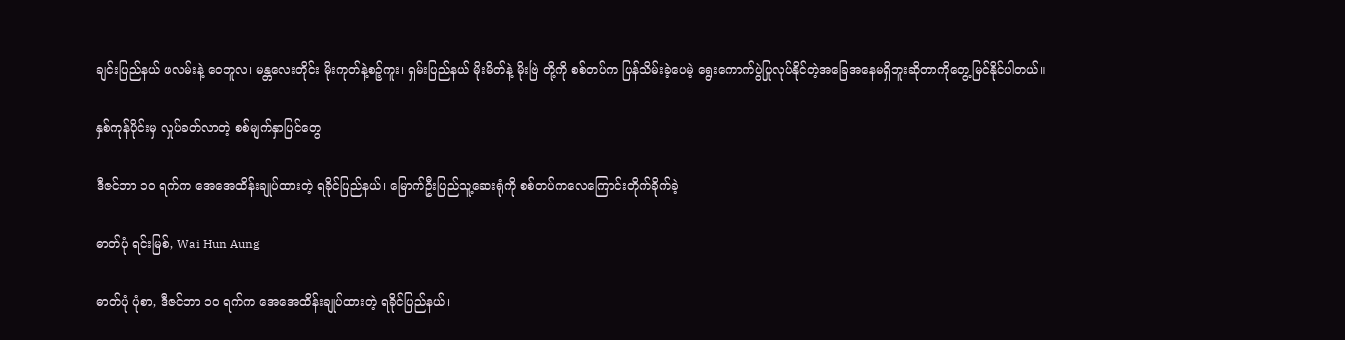ချင်းပြည်နယ် ဖလမ်းနဲ့ ဝေဘူလ၊ မန္တလေးတိုင်း မိုးကုတ်နဲ့စဉ့်ကူး၊ ရှမ်းပြည်နယ် မိုးမိတ်နဲ့ မိုးဗြဲ တို့ကို စစ်တပ်က ပြန်သိမ်းခဲ့ပေမဲ့ ရွေးကောက်ပွဲပြုလုပ်နိုင်တဲ့အခြေအနေမရှိဘူးဆိုတာကိုတွေ့မြင်နိုင်ပါတယ်။

နှစ်ကုန်ပိုင်းမှ လှုပ်ခတ်လာတဲ့ စစ်မျက်နှာပြင်တွေ

ဒီဇင်ဘာ ၁၀ ရက်က အေအေထိန်းချုပ်ထားတဲ့ ရခိုင်ပြည်နယ်၊ မြောက်ဦးပြည်သူ့ဆေးရုံကို စစ်တပ်ကလေကြောင်းတိုက်ခိုက်ခဲ့

ဓာတ်ပုံ ရင်းမြစ်, Wai Hun Aung

ဓာတ်ပုံ ပုံစာ, ဒီဇင်ဘာ ၁၀ ရက်က အေအေထိန်းချုပ်ထားတဲ့ ရခိုင်ပြည်နယ်၊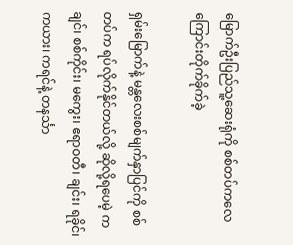မြောက်ဦးပြည်သူ့ဆေးရုံကို စစ်တပ်ကလေကြောင်းတိုက်ခိုက်ခဲ့

ရှမ်းမြောက်နဲ့ မန္တလေးစစ်မျက်နှာပြင်ကို စစ်တပ်က ရပ်လိုက်နိုင်တယ်လို့ ဆိုလို့ရပေမဲ့ ကချင်၊ စစ်ကိုင်း၊ မကွေး၊ ဧရာဝတီ၊ ချင်း၊ ရခိုင်၊ ကယား၊ ကရင်နဲ့ တနင်္သာ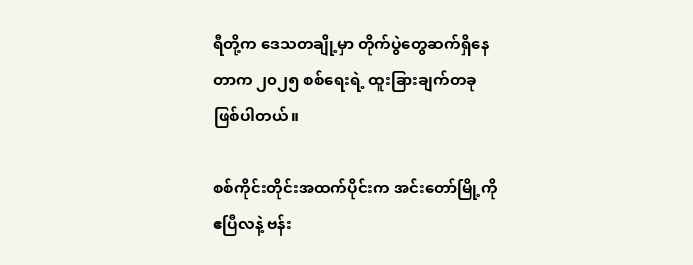ရီတို့က ဒေသတချို့မှာ တိုက်ပွဲတွေဆက်ရှိနေတာက ၂၀၂၅ စစ်ရေးရဲ့ ထူးခြားချက်တခုဖြစ်ပါတယ်။

စစ်ကိုင်းတိုင်းအထက်ပိုင်းက အင်းတော်မြို့ကို ဧပြီလနဲ့ ဗန်း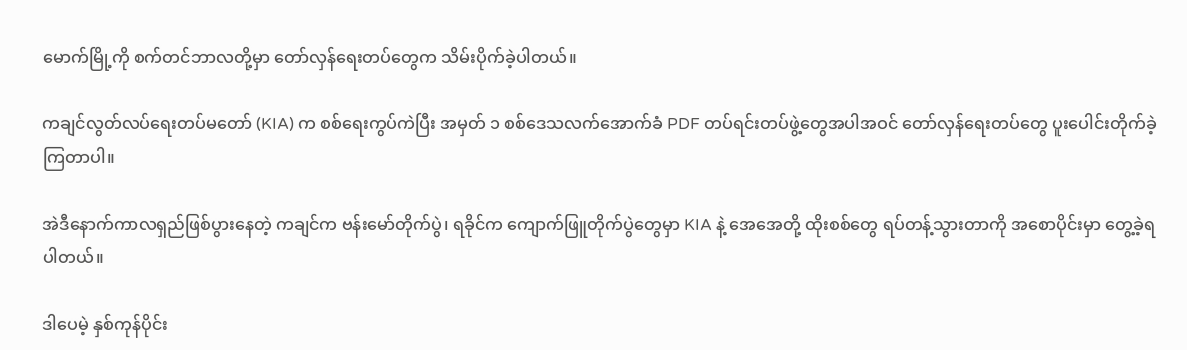မောက်မြို့ကို စက်တင်ဘာလတို့မှာ တော်လှန်ရေးတပ်တွေက သိမ်းပိုက်ခဲ့ပါတယ်။

ကချင်လွတ်လပ်ရေးတပ်မတော် (KIA) က စစ်ရေးကွပ်ကဲပြီး အမှတ် ၁ စစ်ဒေသလက်အောက်ခံ PDF တပ်ရင်းတပ်ဖွဲ့တွေအပါအဝင် တော်လှန်ရေးတပ်တွေ ပူးပေါင်းတိုက်ခဲ့ကြတာပါ။

အဲဒီနောက်ကာလရှည်ဖြစ်ပွားနေတဲ့ ကချင်က ဗန်းမော်တိုက်ပွဲ၊ ရခိုင်က ကျောက်ဖြူတိုက်ပွဲတွေမှာ KIA နဲ့ အေအေတို့ ထိုးစစ်တွေ ရပ်တန့်သွားတာကို အစောပိုင်းမှာ တွေ့ခဲ့ရပါတယ်။

ဒါပေမဲ့ နှစ်ကုန်ပိုင်း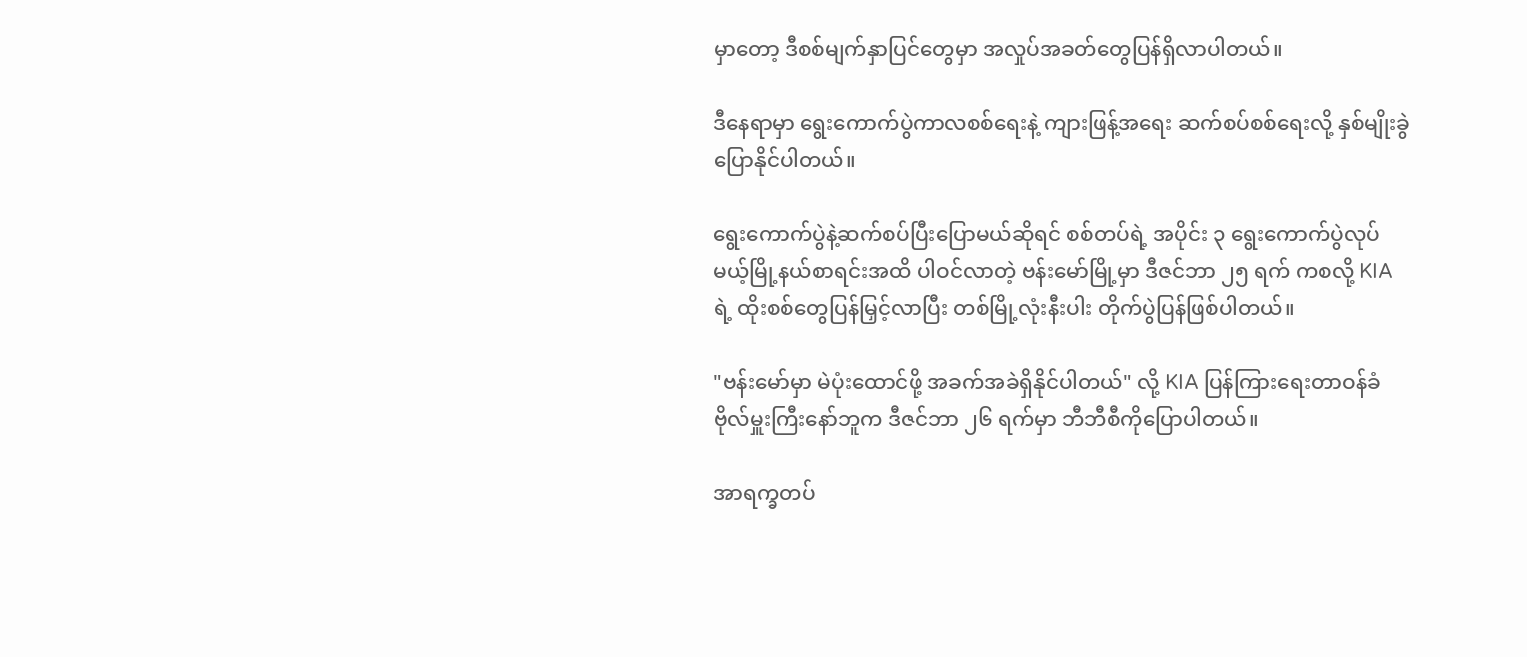မှာ‌တော့ ဒီစစ်မျက်နှာပြင်တွေမှာ အလှုပ်အခတ်တွေပြန်ရှိလာပါတယ်။

ဒီနေရာမှာ ရွေးကောက်ပွဲကာလစစ်ရေးနဲ့ ကျားဖြန့်အရေး ဆက်စပ်စစ်ရေးလို့ နှစ်မျိုးခွဲပြောနိုင်ပါတယ်။

ရွေးကောက်ပွဲနဲ့ဆက်စပ်ပြီးပြောမယ်ဆိုရင် စစ်တပ်ရဲ့ အပိုင်း ၃ ရွေးကောက်ပွဲလုပ်မယ့်မြို့နယ်စာရင်းအထိ ပါဝင်လာတဲ့ ဗန်းမော်မြို့မှာ ဒီဇင်ဘာ ၂၅ ရက် ကစလို့ KIA ရဲ့ ထိုးစစ်တွေပြန်မြှင့်လာပြီး တစ်မြို့လုံးနီးပါး တိုက်ပွဲပြန်ဖြစ်ပါတယ်။

"ဗန်းမော်မှာ မဲပုံးထောင်ဖို့ အခက်အခဲရှိနိုင်ပါတယ်" လို့ KIA ပြန်ကြားရေးတာဝန်ခံ ဗိုလ်မှူးကြီးနော်ဘူက ဒီဇင်ဘာ ၂၆ ရက်မှာ ဘီဘီစီကိုပြောပါတယ်။

အာရက္ခတပ်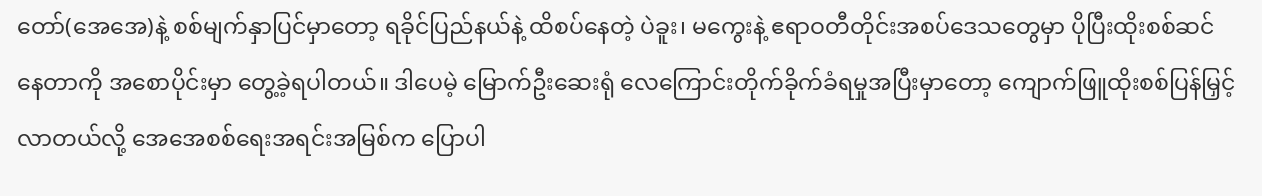တော်(အေအေ)နဲ့ စစ်မျက်နှာပြင်မှာတော့ ရခိုင်ပြည်နယ်နဲ့ ထိစပ်နေတဲ့ ပဲခူး၊ မကွေးနဲ့ ဧရာဝတီတိုင်းအစပ်ဒေသတွေမှာ ပိုပြီးထိုးစစ်ဆင်နေတာကို အစောပိုင်းမှာ တွေ့ခဲ့ရပါတယ်။ ဒါပေမဲ့ မြောက်ဦးဆေးရုံ လေကြောင်းတိုက်ခိုက်ခံရမှုအပြီးမှာတော့ ကျောက်ဖြူထိုးစစ်ပြန်မြှင့်လာတယ်လို့ အေအေစစ်ရေးအရင်းအမြစ်က ပြောပါ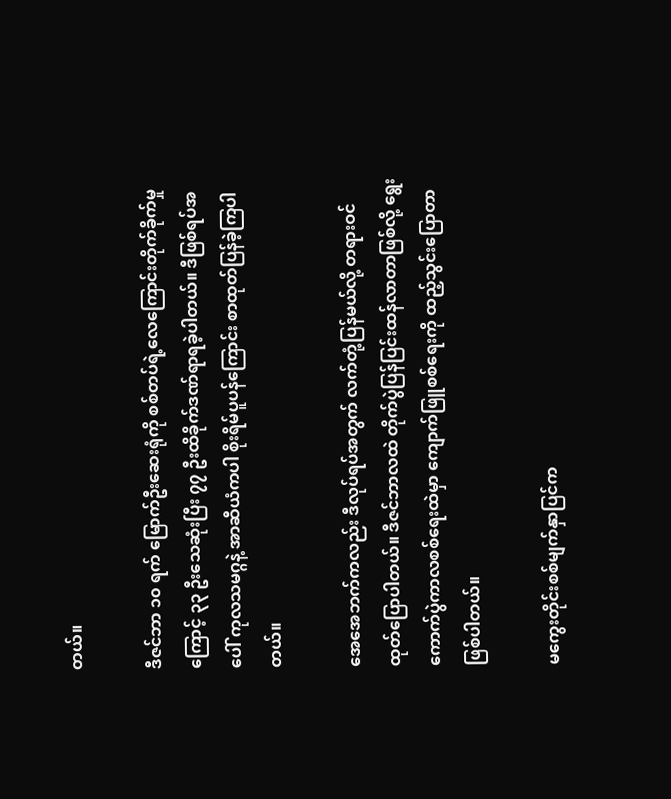တယ်။

ဒီဇင်ဘာ ၁၀ ရက် မြောက်ဦးဆေးရုံကို စစ်တပ်ရဲ့လေကြောင်းတိုက်ခိုက်မှုကြောင့် ၃၃ ဦးသေဆုံးပြီး ၇၇ ဦးထိခိုက်ဒဏ်ရာရခဲ့ပါတယ်။ ဒီဖြစ်ရပ်အပေါ် ကုလသမဂ္ဂနဲ့ အာဆီယံကပါ စိုးရိမ်ပူပန်ကြောင်း စာထုတ်ပြန်ခဲ့ကြပါတယ်။

အေအေဘက်ကလည်း ဒီလုပ်ရပ်အတွက် လက်တုံ့ပြန်မယ်လို့ တရားဝင်ထုတ်ပြောပါတယ်။ ဒီဇင်ဘာလထဲ တိုက်ပွဲပြန်ပြင်းထန်လာတာဖြစ်လို့ ရွေးကောက်ပွဲကာလစစ်ရေးထဲမှာ ကျောက်ဖြူစစ်ရေးကို ထည့်သွင်းပြောတာဖြစ်ပါတယ်။

မကွေးတိုင်းစစ်မျက်နှာပြင်က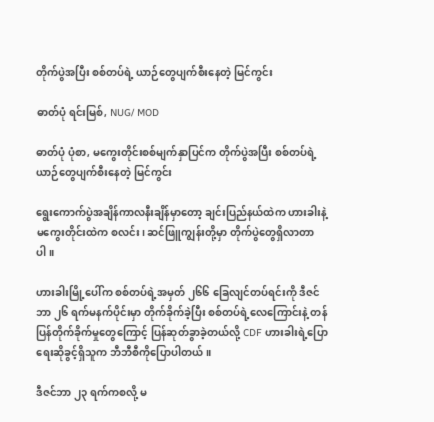တိုက်ပွဲအပြီး စစ်တပ်ရဲ့ ယာဉ်တွေပျက်စီးနေတဲ့ မြင်ကွင်း

ဓာတ်ပုံ ရင်းမြစ်, NUG/ MOD

ဓာတ်ပုံ ပုံစာ, မကွေးတိုင်းစစ်မျက်နှာပြင်က တိုက်ပွဲအပြီး စစ်တပ်ရဲ့ ယာဉ်တွေပျက်စီးနေတဲ့ မြင်ကွင်း

ရွေးကောက်ပွဲအချိန်ကာလနီးချိန်မှာတော့ ချင်းပြည်နယ်ထဲက ဟားခါးနဲ့ မကွေးတိုင်းထဲက စလင်း၊ ဆင်ဖြူကျွန်းတို့မှာ တိုက်ပွဲတွေရှိလာတာပါ။

ဟားခါးမြို့ပေါ်က စစ်တပ်ရဲ့အမှတ် ၂၆၆ ခြေလျင်တပ်ရင်းကို ဒီဇင်ဘာ ၂၆ ရက်မနက်ပိုင်းမှာ တိုက်ခိုက်ခဲ့ပြီး စစ်တပ်ရဲ့လေကြောင်းနဲ့ တန်ပြန်တိုက်ခိုက်မှုတွေကြောင့် ပြန်ဆုတ်ခွာခဲ့တယ်လို့ CDF ဟားခါးရဲ့ပြောရေးဆိုခွင့်ရှိသူက ဘီဘီစီကိုပြောပါတယ်။

ဒီဇင်ဘာ ၂၃ ရက်ကစလို့ မ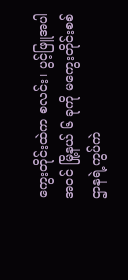ကွေးတိုင်းထဲက စလင်း၊ ပွင့်ဖြူအပါအဝင် မြို့နယ် ၆ ခုကို မကွေးတိုင်းစစ်ဌာနရဲ့ကွပ်ကဲ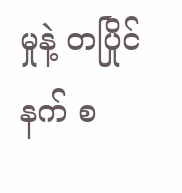မှုနဲ့ တပြိုင်နက် စ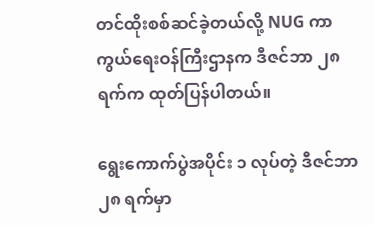တင်ထိုးစစ်ဆင်ခဲ့တယ်လို့ NUG ကာကွယ်ရေးဝန်ကြီးဌာနက ဒီဇင်ဘာ ၂၈ ရက်က ထုတ်ပြန်ပါတယ်။

ရွေးကောက်ပွဲအပိုင်း ၁ လုပ်တဲ့ ဒီဇင်ဘာ ၂၈ ရက်မှာ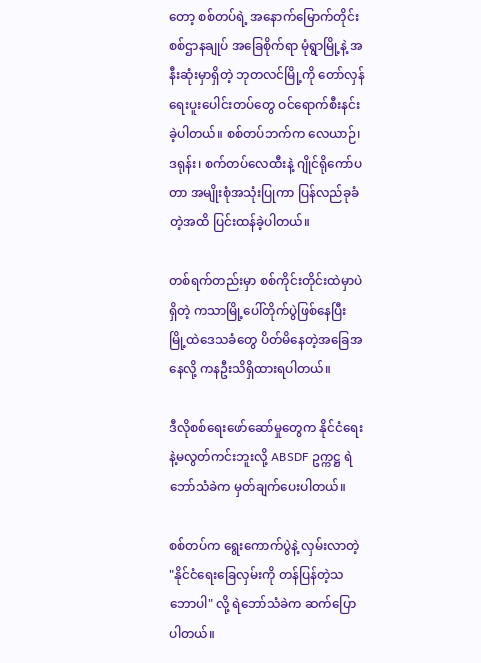တော့ စစ်တပ်ရဲ့ အနောက်မြောက်တိုင်းစစ်ဌာနချုပ် အခြေစိုက်ရာ မုံရွာမြို့နဲ့ အနီးဆုံးမှာရှိတဲ့ ဘုတလင်မြို့ကို တော်လှန်ရေးပူးပေါင်းတပ်တွေ ဝင်ရောက်စီးနင်းခဲ့ပါတယ်။ စစ်တပ်ဘက်က လေယာဉ်၊ ဒရုန်း၊ စက်တပ်လေထီးနဲ့ ဂျိုင်ရိုကော်ပတာ အမျိုးစုံအသုံးပြုကာ ပြန်လည်ခုခံတဲ့အထိ ပြင်းထန်ခဲ့ပါတယ်။

တစ်ရက်တည်းမှာ စစ်ကိုင်းတိုင်းထဲမှာပဲရှိတဲ့ ကသာမြို့ပေါ်တိုက်ပွဲဖြစ်နေပြီး မြို့ထဲဒေသခံတွေ ပိတ်မိနေတဲ့အခြေအနေလို့ ကနဦးသိရှိထားရပါတယ်။

ဒီလိုစစ်ရေးဖော်ဆော်မှုတွေက နိုင်ငံရေးနဲ့မလွတ်ကင်းဘူးလို့ ABSDF ဥက္ကဋ္ဌ ရဲဘော်သံခဲက မှတ်ချက်ပေးပါတယ်။

စစ်တပ်က ရွေးကောက်ပွဲနဲ့ လှမ်းလာတဲ့ "နိုင်ငံရေးခြေလှမ်းကို တန်ပြန်တဲ့သဘောပါ" လို့ ရဲဘော်သံခဲက ဆက်ပြောပါတယ်။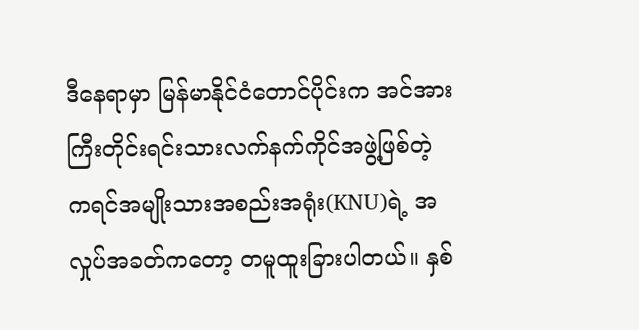ဒီနေရာမှာ မြန်မာနိုင်ငံတောင်ပိုင်းက အင်အားကြီးတိုင်းရင်းသားလက်နက်ကိုင်အဖွဲ့ဖြစ်တဲ့ ကရင်အမျိုးသားအစည်းအရုံး(KNU)ရဲ့ အလှုပ်အခတ်ကတော့ တမူထူးခြားပါတယ်။ နှစ်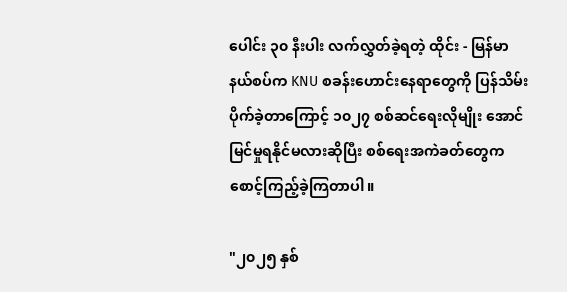ပေါင်း ၃၀ နီးပါး လက်လွှတ်ခဲ့ရတဲ့ ထိုင်း - မြန်မာနယ်စပ်က KNU စခန်းဟောင်းနေရာတွေကို ပြန်သိမ်းပိုက်ခဲ့တာကြောင့် ၁၀၂၇ စစ်ဆင်ရေးလိုမျိုး အောင်မြင်မှုရနိုင်မလားဆိုပြီး စစ်ရေးအကဲခတ်တွေက စောင့်ကြည့်ခဲ့ကြတာပါ။

"၂၀၂၅ နှစ်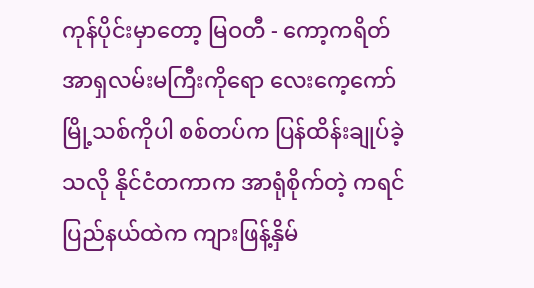ကုန်ပိုင်းမှာတော့ မြဝတီ - ကော့ကရိတ် အာရှလမ်းမကြီးကိုရော လေးကေ့ကော်မြို့သစ်ကိုပါ စစ်တပ်က ပြန်ထိန်းချုပ်ခဲ့သလို နိုင်ငံတကာက အာရုံစိုက်တဲ့ ကရင်ပြည်နယ်ထဲက ကျားဖြန့်နှိမ်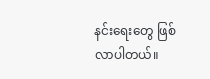နင်းရေးတွေ ဖြစ်လာပါတယ်။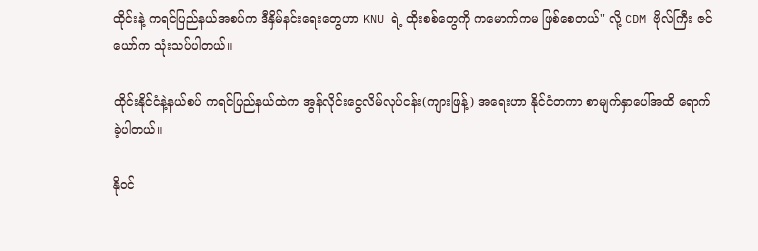ထိုင်းနဲ့ ကရင်ပြည်နယ်အစပ်က ဒီနှိမ်နင်းရေးတွေဟာ KNU ရဲ့ ထိုးစစ်တွေကို ကမောက်ကမ ဖြစ်စေတယ်" လို့ CDM ဗိုလ်ကြီး ဇင်ယော်က သုံးသပ်ပါတယ်။

ထိုင်းနိုင်ငံနဲ့နယ်စပ် ကရင်ပြည်နယ်ထဲက အွန်လိုင်းငွေလိမ်လုပ်ငန်း(ကျားဖြန့်) အရေးဟာ နိုင်ငံတကာ စာမျက်နှာပေါ်အထိ ရောက်ခဲ့ပါတယ်။

နိုဝင်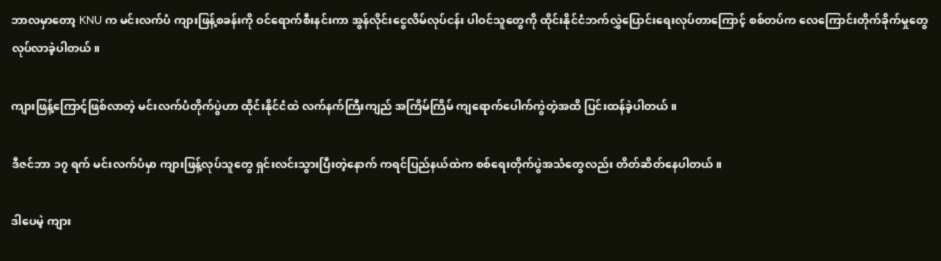ဘာလမှာတော့ KNU က မင်းလက်ပံ ကျားဖြန့်စခန်းကို ဝင်ရောက်စီးနင်းကာ အွန်လိုင်းငွေလိမ်လုပ်ငန်း ပါဝင်သူတွေကို ထိုင်းနိုင်ငံဘက်လွှဲပြောင်းရေးလုပ်တာကြောင့် စစ်တပ်က လေကြောင်းတိုက်ခိုက်မှုတွေ လုပ်လာခဲ့ပါတယ်။

ကျားဖြန့်ကြောင့်ဖြစ်လာတဲ့ မင်းလက်ပံတိုက်ပွဲဟာ ထိုင်းနိုင်ငံထဲ လက်နက်ကြီးကျည် အကြိမ်ကြိမ် ကျရောက်ပေါက်ကွဲတဲ့အထိ ပြင်းထန်ခဲ့ပါတယ်။

ဒီဇင်ဘာ ၁၇ ရက် မင်းလက်ပံမှာ ကျားဖြန့်လုပ်သူတွေ ရှင်းလင်းသွားပြီးတဲ့နောက် ကရင်ပြည်နယ်ထဲက စစ်ရေးတိုက်ပွဲအသံတွေလည်း တိတ်ဆိတ်နေပါတယ်။

ဒါပေမဲ့ ကျား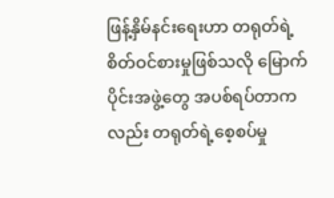ဖြန့်နှိမ်နင်းရေးဟာ တရုတ်ရဲ့ စိတ်ဝင်စားမှုဖြစ်သလို မြောက်ပိုင်းအဖွဲ့တွေ အပစ်ရပ်တာကလည်း တရုတ်ရဲ့စေ့စပ်မှု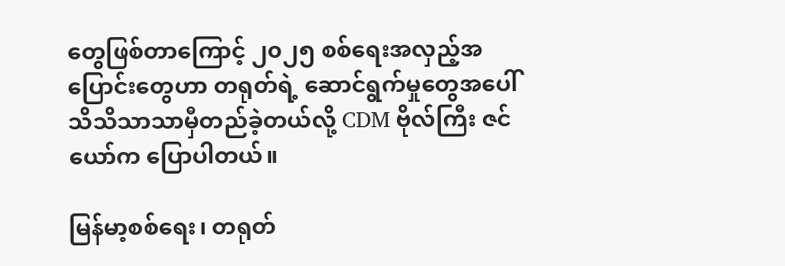တွေဖြစ်တာကြောင့် ၂၀၂၅ စစ်ရေးအလှည့်အပြောင်းတွေဟာ တရုတ်ရဲ့ ဆောင်ရွက်မှုတွေအပေါ် သိသိသာသာမှီတည်ခဲ့တယ်လို့ CDM ဗိုလ်ကြီး ဇင်ယော်က ပြောပါတယ်။

မြန်မာ့စစ်ရေး၊ တရုတ်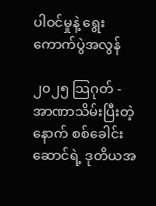ပါဝင်မှုနဲ့ ရွေးကောက်ပွဲအလွန်

၂၀၂၅ သြဂုတ် - အာဏာသိမ်းပြီးတဲ့နောက် စစ်ခေါင်းဆောင်ရဲ့ ဒုတိယအ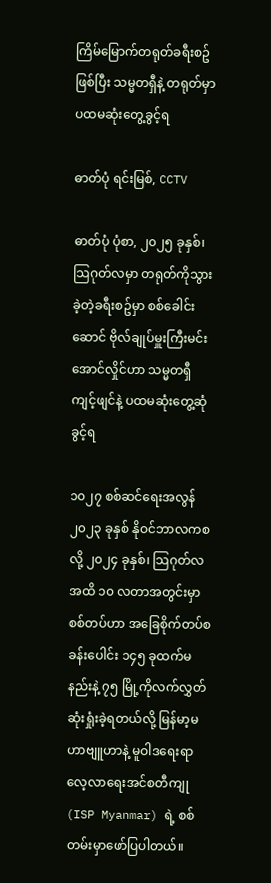ကြိမ်မြောက်တရုတ်ခရီးစဥ်ဖြစ်ပြီး သမ္မတရှီနဲ့ တရုတ်မှာပထမဆုံးတွေ့ခွင့်ရ

ဓာတ်ပုံ ရင်းမြစ်, CCTV

ဓာတ်ပုံ ပုံစာ, ၂၀၂၅ ခုနှစ်၊ သြဂုတ်လမှာ တရုတ်ကိုသွားခဲ့တဲ့ခရီးစဥ်မှာ စစ်ခေါင်းဆောင် ဗိုလ်ချုပ်မှူးကြီးမင်းအောင်လှိုင်ဟာ သမ္မတရှီကျင့်ဖျင်နဲ့ ပထမဆုံးတွေ့ဆုံခွင့်ရ

၁၀၂၇ စစ်ဆင်‌ရေးအလွန် ၂၀၂၃ ခုနှစ် နိုဝင်ဘာလကစလို့ ၂၀၂၄ ခုနှစ်၊ သြဂုတ်လအထိ ၁၀ လတာအတွင်းမှာ စစ်တပ်ဟာ အခြေစိုက်တပ်စခန်း‌ပေါင်း ၁၄၅ ခုထက်မနည်းနဲ့ ၇၅ မြို့ကိုလက်လွှတ်ဆုံးရှုံးခဲ့ရတယ်လို့ မြန်မာ့မဟာဗျူဟာနဲ့ မူဝါဒရေးရာလေ့လာရေးအင်စတီကျု (ISP Myanmar) ရဲ့ စစ်တမ်းမှာဖော်ပြပါတယ်။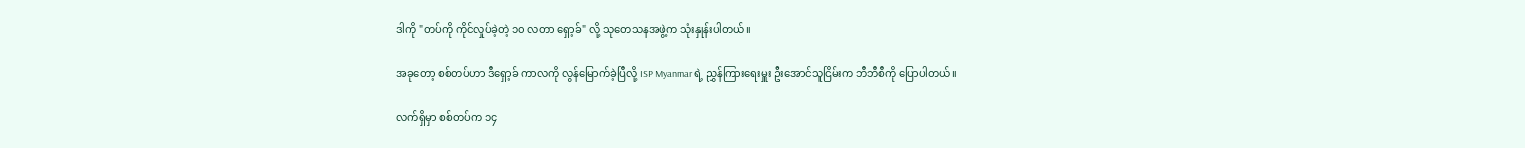ဒါကို "တပ်ကို ကိုင်လှုပ်ခဲ့တဲ့ ၁၀ လတာ ရှော့ခ်" လို့ သုတေသနအဖွဲ့က သုံးနှုန်းပါတယ်။

အခုတော့ စစ်တပ်ဟာ ဒီရှော့ခ် ကာလကို လွန်မြောက်ခဲ့ပြီလို့ ISP Myanmar ရဲ့ ညွှန်ကြားရေးမှူး ဦးအောင်သူငြိမ်းက ဘီဘီစီကို ပြောပါတယ်။

လက်ရှိမှာ စစ်တပ်က ၁၄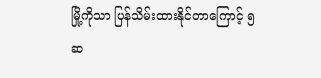မြို့ကိုသာ ပြန်သိမ်းထားနိုင်တာကြောင့် ၅ ဆ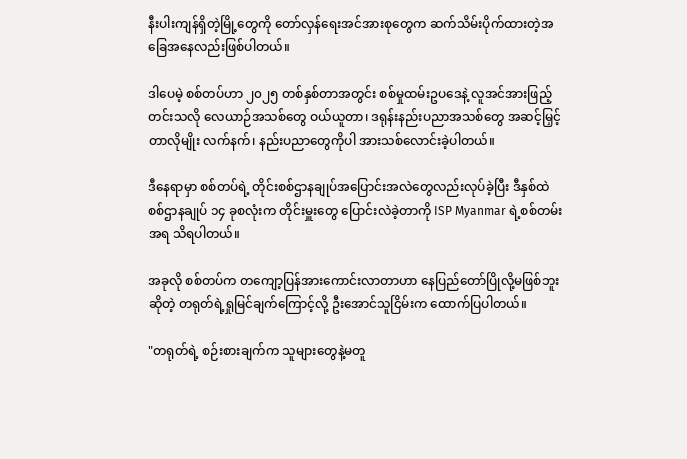နီးပါးကျန်ရှိတဲ့မြို့တွေကို တော်လှန်ရေးအင်အားစုတွေက ဆက်သိမ်းပိုက်ထားတဲ့အခြေအနေလည်းဖြစ်ပါတယ်။

ဒါပေမဲ့ စစ်တပ်ဟာ ၂၀၂၅ တစ်နှစ်တာအတွင်း စစ်မှုထမ်းဥပဒေနဲ့ လူအင်အားဖြည့်တင်းသလို လေယာဉ်အသစ်တွေ ဝယ်ယူတာ၊ ဒရုန်းနည်းပညာအသစ်တွေ အဆင့်မြှင့်တာလိုမျိုး လက်နက်၊ နည်းပညာတွေကိုပါ အားသစ်လောင်းခဲ့ပါတယ်။

ဒီနေရာမှာ စစ်တပ်ရဲ့ တိုင်းစစ်ဌာနချုပ်အပြောင်းအလဲတွေလည်းလုပ်ခဲ့ပြီး ဒီနှစ်ထဲ စစ်ဌာနချုပ် ၁၄ ခုစလုံးက တိုင်းမှူးတွေ ပြောင်းလဲခဲ့တာကို ISP Myanmar ရဲ့စစ်တမ်းအရ သိရပါတယ်။

အခုလို စစ်တပ်က တကျော့ပြန်အားကောင်းလာတာဟာ နေပြည်တော်ပြိုလို့မဖြစ်ဘူးဆိုတဲ့ တရုတ်ရဲ့ရှုမြင်ချက်ကြောင့်လို့ ဦးအောင်သူငြိမ်းက ထောက်ပြပါတယ်။

"တရုတ်ရဲ့ စဉ်းစားချက်က သူများတွေနဲ့မတူ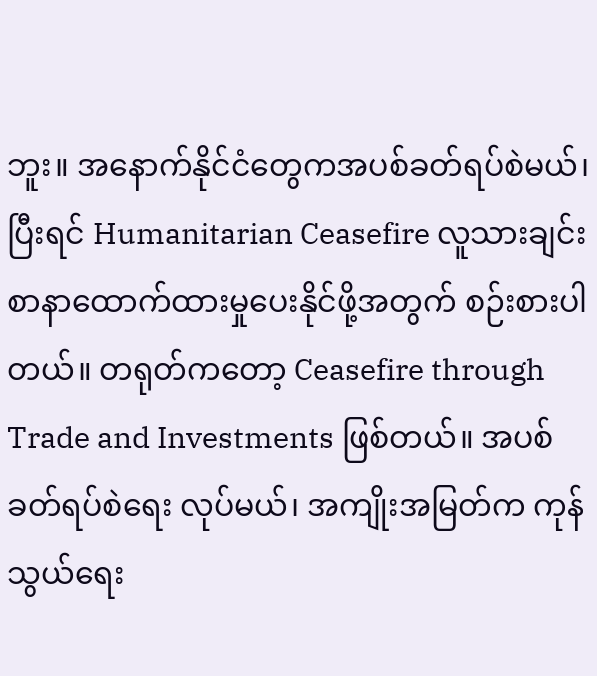ဘူး။ အနောက်နိုင်ငံတွေကအပစ်ခတ်ရပ်စဲမယ်၊ ပြီးရင် Humanitarian Ceasefire လူသားချင်းစာနာထောက်ထားမှုပေးနိုင်ဖို့အတွက် စဉ်းစားပါတယ်။ တရုတ်ကတော့ Ceasefire through Trade and Investments ဖြစ်တယ်။ အပစ်ခတ်ရပ်စဲရေး လုပ်မယ်၊ အကျိုးအမြတ်က ကုန်သွယ်ရေး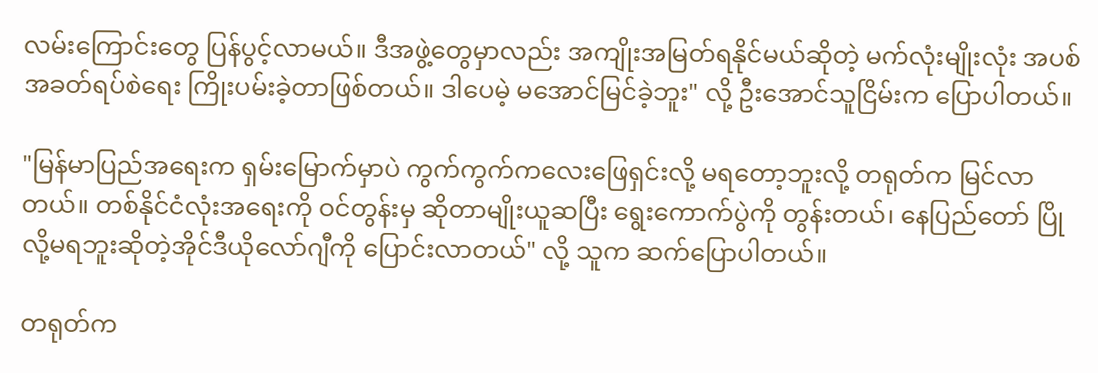လမ်းကြောင်းတွေ ပြန်ပွင့်လာမယ်။ ဒီအဖွဲ့တွေမှာလည်း အကျိုးအမြတ်ရနိုင်မယ်ဆိုတဲ့ မက်လုံးမျိုးလုံး အပစ်အခတ်ရပ်စဲရေး ကြိုးပမ်းခဲ့တာဖြစ်တယ်။ ဒါပေမဲ့ မအောင်မြင်ခဲ့ဘူး" လို့ ဦးအောင်သူငြိမ်းက ပြောပါတယ်။

"မြန်မာပြည်အရေးက ရှမ်းမြောက်မှာပဲ ကွက်ကွက်ကလေးဖြေရှင်းလို့ မရတော့ဘူးလို့ တရုတ်က မြင်လာတယ်။ တစ်နိုင်ငံလုံးအရေးကို ဝင်တွန်းမှ ဆိုတာမျိုးယူဆပြီး ရွေးကောက်ပွဲကို တွန်းတယ်၊ နေပြည်တော် ပြိုလို့မရဘူးဆိုတဲ့အိုင်ဒီယိုလော်ဂျီကို ပြောင်းလာတယ်" လို့ သူက ဆက်ပြောပါတယ်။

တရုတ်က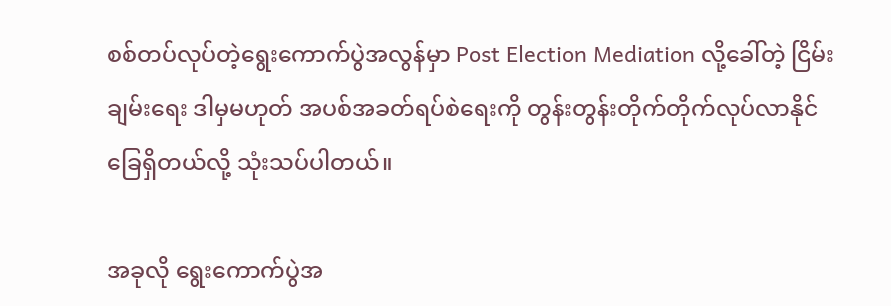စစ်တပ်လုပ်တဲ့ရွေးကောက်ပွဲအလွန်မှာ Post Election Mediation လို့ခေါ်တဲ့ ငြိမ်းချမ်းရေး ဒါမှမဟုတ် အပစ်အခတ်ရပ်စဲရေးကို တွန်းတွန်းတိုက်တိုက်လုပ်လာနိုင်ခြေရှိတယ်လို့ သုံးသပ်ပါတယ်။

အခုလို ရွေးကောက်ပွဲအ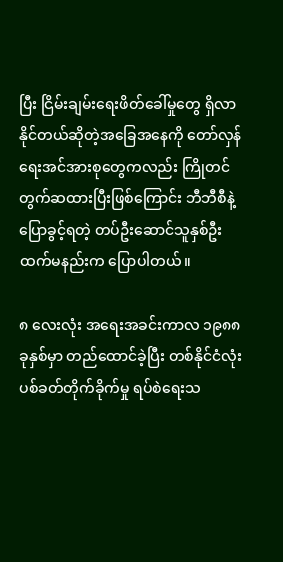ပြီး ငြိမ်းချမ်းရေးဖိတ်ခေါ်မှုတွေ ရှိလာနိုင်တယ်ဆိုတဲ့အခြေအနေကို တော်လှန်ရေးအင်အားစုတွေကလည်း ကြိုတင်တွက်ဆထားပြီးဖြစ်ကြောင်း ဘီဘီစီနဲ့ ပြောခွင့်ရတဲ့ တပ်ဦးဆောင်သူနှစ်ဦးထက်မနည်းက ပြောပါတယ်။

၈ လေးလုံး အရေးအခင်းကာလ ၁၉၈၈ ခုနှစ်မှာ တည်ထောင်ခဲ့ပြီး တစ်နိုင်ငံလုံးပစ်ခတ်တိုက်ခိုက်မှု ရပ်စဲရေးသ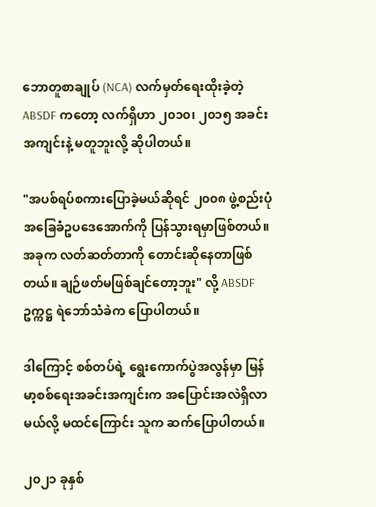ဘောတူစာချုပ် (NCA) လက်မှတ်ရေးထိုးခဲ့တဲ့ ABSDF ကတော့ လက်ရှိဟာ ၂၀၁၀၊ ၂၀၁၅ အခင်းအကျင်းနဲ့ မတူဘူးလို့ ဆိုပါတယ်။

"အပစ်ရပ်စကားပြောခဲ့မယ်ဆိုရင် ၂၀၀၈ ဖွဲ့စည်းပုံအခြေခံဥပဒေအောက်ကို ပြန်သွားရမှာဖြစ်တယ်။ အခုက လတ်ဆတ်တာကို တောင်းဆိုနေတာဖြစ်တယ်။ ချဉ်ဖတ်မဖြစ်ချင်တော့ဘူး" လို့ ABSDF ဥက္ကဋ္ဌ ရဲဘော်သံခဲက ပြောပါတယ်။

ဒါကြောင့် စစ်တပ်ရဲ့ ရွေးကောက်ပွဲအလွန်မှာ မြန်မာ့စစ်ရေးအခင်းအကျင်းက အပြောင်းအလဲရှိလာမယ်လို့ မထင်ကြောင်း သူက ဆက်ပြောပါတယ်။

၂၀၂၁ ခုနှစ်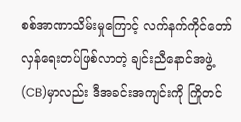စစ်အာဏာသိမ်းမှုကြောင့် လက်နက်ကိုင်တော်လှန်ရေးတပ်ဖြစ်လာတဲ့ ချင်းညီနောင်အဖွဲ့ (CB)မှာလည်း ဒီအခင်းအကျင်းကို ကြိုတင်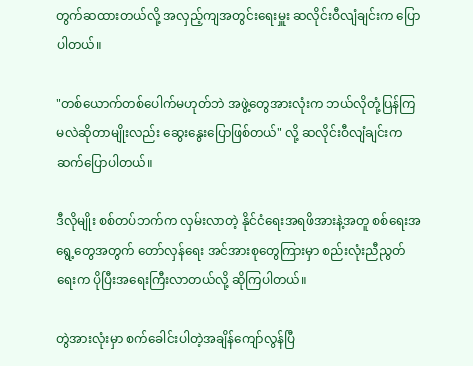တွက်ဆထားတယ်လို့ အလှည့်ကျအတွင်းရေးမှူး ဆလိုင်းဝီလျံချင်းက ပြောပါတယ်။

"တစ်ယောက်တစ်ပေါက်မဟုတ်ဘဲ အဖွဲ့တွေအားလုံးက ဘယ်လိုတုံ့ပြန်ကြမလဲဆိုတာမျိုးလည်း ဆွေးနွေးပြောဖြစ်တယ်" လို့ ဆလိုင်းဝီလျံချင်းက ဆက်ပြောပါတယ်။

ဒီလိုမျိုး စစ်တပ်ဘက်က လှမ်းလာတဲ့ နိုင်ငံရေးအရဖိအားနဲ့အတူ စစ်ရေးအရွေ့တွေအတွက် တော်လှန်ရေး အင်အားစုတွေကြားမှာ စည်းလုံးညီညွတ်ရေးက ပိုပြီးအရေးကြီးလာတယ်လို့ ဆိုကြပါတယ်။

တွဲအားလုံးမှာ စက်ခေါင်းပါတဲ့အချိန်ကျော်လွန်ပြီ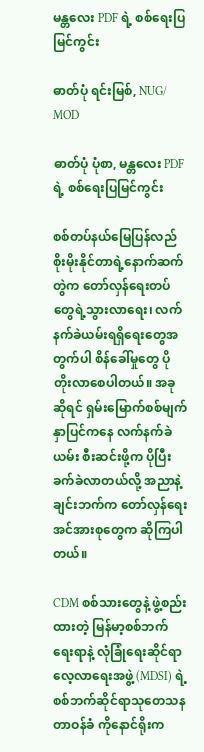မန္တလေး PDF ရဲ့ စစ်ရေးပြမြင်ကွင်း

ဓာတ်ပုံ ရင်းမြစ်, NUG/ MOD

ဓာတ်ပုံ ပုံစာ, မန္တလေး PDF ရဲ့ စစ်ရေးပြမြင်ကွင်း

စစ်တပ်နယ်မြေပြန်လည်စိုးမိုးနိုင်တာရဲ့နောက်ဆက်တွဲက တော်လှန်ရေးတပ်တွေရဲ့သွားလာရေး၊ လက်နက်ခဲယမ်းရရှိရေးတွေအတွက်ပါ စိန်ခေါ်မှုတွေ ပိုတိုးလာစေပါတယ်။ အခုဆိုရင် ရှမ်းမြောက်စစ်မျက်နှာပြင်ကနေ လက်နက်ခဲယမ်း စီးဆင်းဖို့က ပိုပြီးခက်ခဲလာတယ်လို့ အညာနဲ့ ချင်းဘက်က တော်လှန်ရေးအင်အားစုတွေက ဆိုကြပါတယ်။

CDM စစ်သားတွေနဲ့ ဖွဲ့စည်းထားတဲ့ မြန်မာ့စစ်ဘက်ရေးရာနဲ့ လုံခြုံရေးဆိုင်ရာလေ့လာရေးအဖွဲ့ (MDSI) ရဲ့ စစ်ဘက်ဆိုင်ရာသုတေသနတာဝန်ခံ ကိုနောင်ရိုးက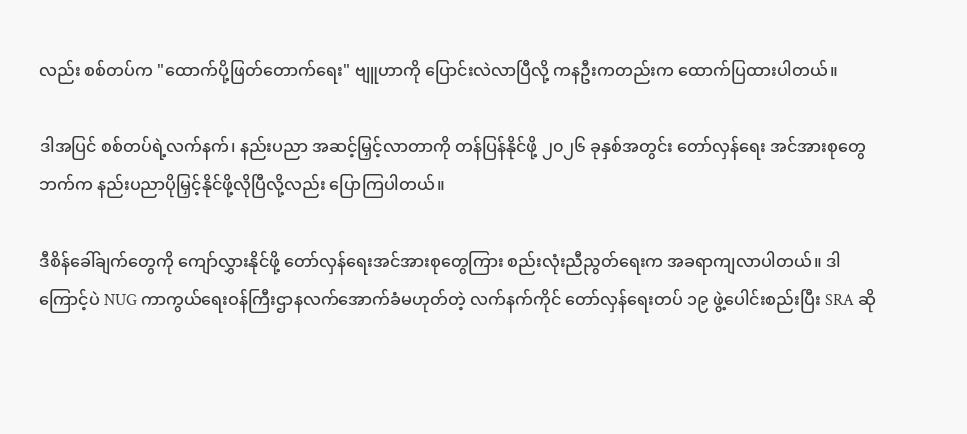လည်း စစ်တပ်က "ထောက်ပို့ဖြတ်တောက်ရေး" ဗျူဟာကို ပြောင်းလဲလာပြီလို့ ကနဦးကတည်းက ထောက်ပြထားပါတယ်။

ဒါအပြင် စစ်တပ်ရဲ့လက်နက်၊ နည်းပညာ အဆင့်မြှင့်လာတာကို တန်ပြန်နိုင်ဖို့ ၂၀၂၆ ခုနှစ်အတွင်း တော်လှန်ရေး အင်အားစုတွေဘက်က နည်းပညာပိုမြှင့်နိုင်ဖို့လိုပြီလို့လည်း ပြောကြပါတယ်။

ဒီစိန်ခေါ်ချက်တွေကို ကျော်လွှားနိုင်ဖို့ တော်လှန်ရေးအင်အားစုတွေကြား စည်းလုံးညီညွတ်ရေးက အခရာကျလာပါတယ်။ ဒါကြောင့်ပဲ NUG ကာကွယ်ရေးဝန်ကြီးဌာနလက်အောက်ခံမဟုတ်တဲ့ လက်နက်ကိုင် တော်လှန်ရေးတပ် ၁၉ ဖွဲ့ပေါင်းစည်းပြီး SRA ဆို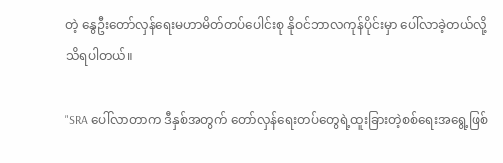တဲ့ နွေဦးတော်လှန်ရေးမဟာမိတ်တပ်ပေါင်းစု နိုဝင်ဘာလကုန်ပိုင်းမှာ ပေါ်လာခဲ့တယ်လို့ သိရပါတယ်။

"SRA ပေါ်လာတာက ဒီနှစ်အတွက် တော်လှန်ရေးတပ်တွေရဲ့ထူးခြားတဲ့စစ်ရေးအရွေ့ဖြစ်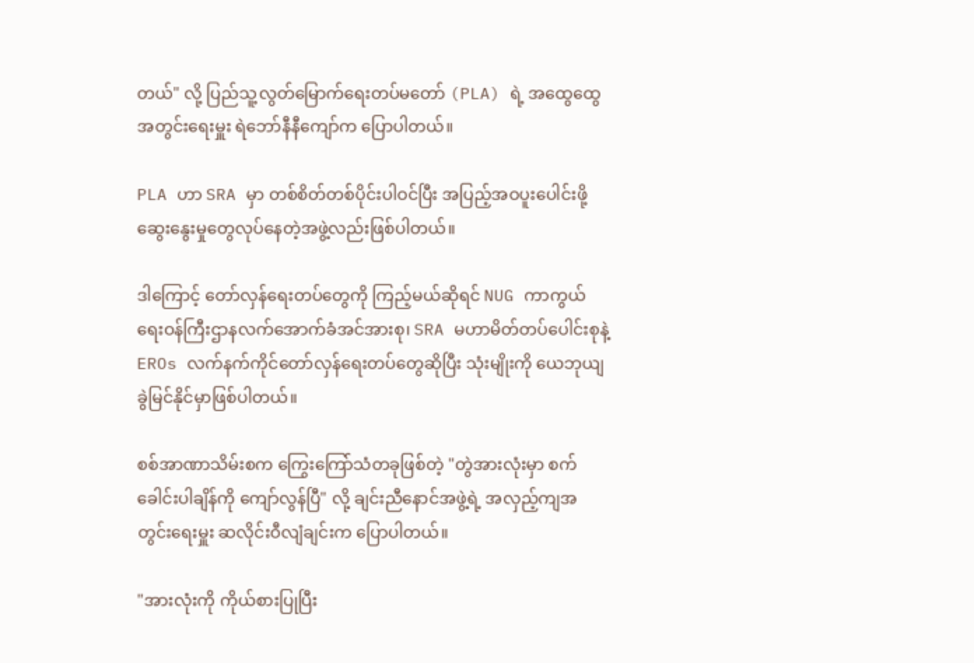တယ်" လို့ ပြည်သူ့လွတ်မြောက်ရေးတပ်မတော် (PLA) ရဲ့ အထွေထွေအတွင်းရေးမှူး ရဲဘော်နီနီကျော်က ပြောပါတယ်။

PLA ဟာ SRA မှာ တစ်စိတ်တစ်ပိုင်းပါဝင်ပြီး အပြည့်အဝပူးပေါင်းဖို့ ဆွေးနွေးမှုတွေလုပ်နေတဲ့အဖွဲ့လည်းဖြစ်ပါတယ်။

ဒါကြောင့် တော်လှန်ရေးတပ်တွေကို ကြည့်မယ်ဆိုရင် NUG ကာကွယ်ရေးဝန်ကြီးဌာနလက်အောက်ခံအင်အားစု၊ SRA မဟာမိတ်တပ်ပေါင်းစုနဲ့ EROs လက်နက်ကိုင်တော်လှန်ရေးတပ်တွေဆိုပြီး သုံးမျိုးကို ယေဘုယျခွဲမြင်နိုင်မှာဖြစ်ပါတယ်။

စစ်အာဏာသိမ်းစက ကြွေးကြော်သံတခုဖြစ်တဲ့ "တွဲအားလုံးမှာ စက်ခေါင်းပါချိန်ကို ကျော်လွန်ပြီ" လို့ ချင်းညီနောင်အဖွဲ့ရဲ့ အလှည့်ကျအတွင်းရေးမှူး ဆလိုင်းဝီလျံချင်းက ပြောပါတယ်။

"အားလုံးကို ကိုယ်စားပြုပြီး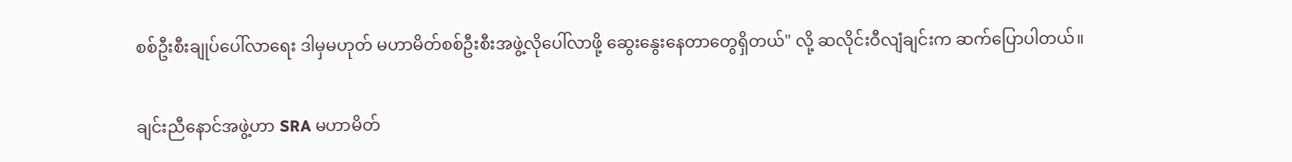စစ်ဦးစီး‌ချုပ်ပေါ်လာရေး ဒါမှမဟုတ် မဟာမိတ်စစ်ဦးစီးအဖွဲ့လိုပေါ်လာဖို့ ဆွေးနွေးနေတာတွေရှိတယ်" လို့ ဆလိုင်းဝီလျံချင်းက ဆက်ပြောပါတယ်။

ချင်းညီနောင်အဖွဲ့ဟာ SRA မဟာမိတ်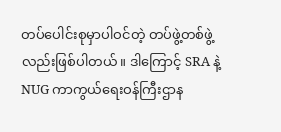တပ်ပေါင်းစုမှာပါဝင်တဲ့ တပ်ဖွဲ့တစ်ဖွဲ့လည်းဖြစ်ပါတယ်။ ဒါကြောင့် SRA နဲ့ NUG ကာကွယ်ရေးဝန်ကြီးဌာန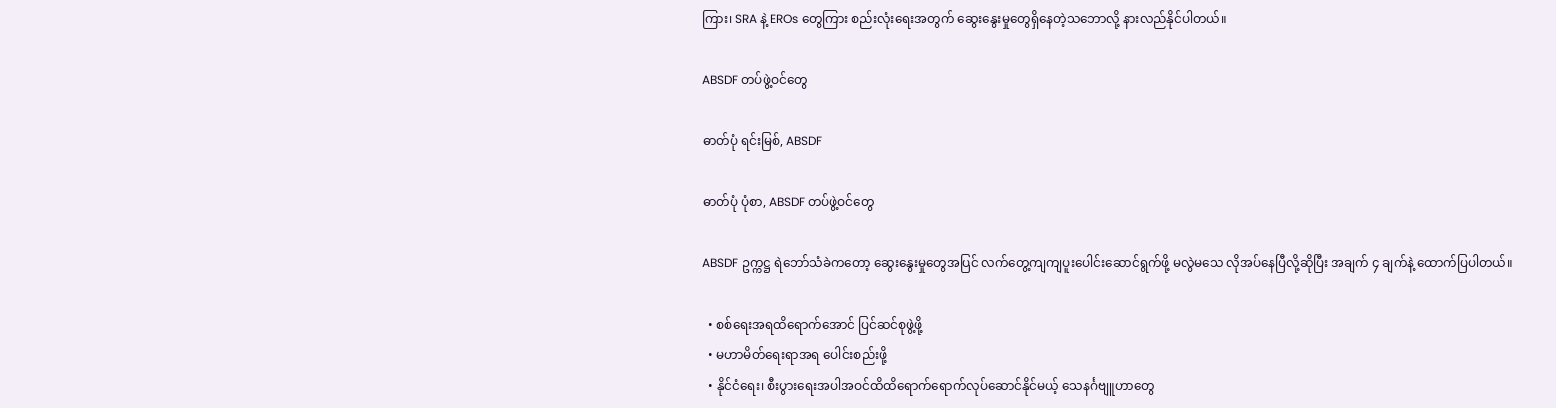ကြား၊ SRA နဲ့ EROs တွေကြား စည်းလုံးရေးအတွက် ဆွေးနွေးမှုတွေရှိနေတဲ့သဘောလို့ နားလည်နိုင်ပါတယ်။

ABSDF တပ်ဖွဲ့ဝင်တွေ

ဓာတ်ပုံ ရင်းမြစ်, ABSDF

ဓာတ်ပုံ ပုံစာ, ABSDF တပ်ဖွဲ့ဝင်တွေ

ABSDF ဥက္ကဋ္ဌ ရဲဘော်သံခဲကတော့ ဆွေးနွေးမှုတွေအပြင် လက်တွေ့ကျကျပူးပေါင်းဆောင်ရွက်ဖို့ မလွဲမသေ လိုအပ်နေပြီလို့ဆိုပြီး အချက် ၄ ချက်နဲ့ ထောက်ပြပါတယ်။

  • စစ်ရေးအရထိရောက်အောင် ပြင်ဆင်စုဖွဲ့ဖို့
  • မဟာမိတ်ရေးရာအရ ပေါင်းစည်းဖို့
  • နိုင်ငံရေး၊ စီးပွားရေးအပါအဝင်ထိထိရောက်ရောက်လုပ်ဆောင်နိုင်မယ့် သေနင်္ဂဗျူဟာတွေ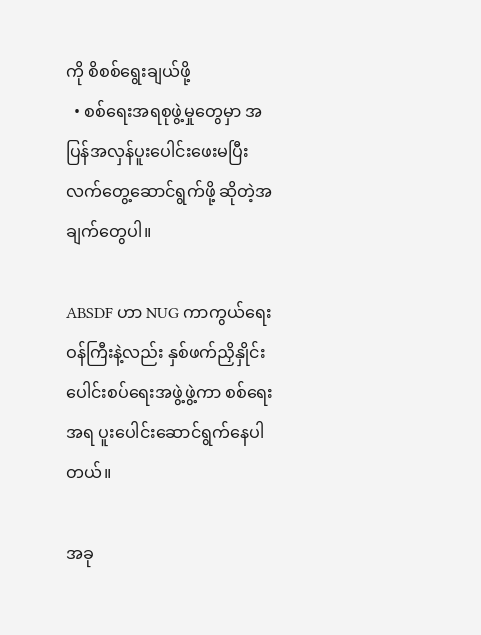ကို စိစစ်ရွေးချယ်ဖို့
  • စစ်ရေးအရစုဖွဲ့မှုတွေမှာ အပြန်အလှန်ပူးပေါင်းဖေးမပြီး လက်တွေ့ဆောင်ရွက်ဖို့ ဆိုတဲ့အချက်တွေပါ။

ABSDF ဟာ NUG ကာကွယ်ရေးဝန်ကြီးနဲ့လည်း နှစ်ဖက်ညှိနှိုင်းပေါင်းစပ်ရေးအဖွဲ့ဖွဲ့ကာ စစ်ရေးအရ ပူးပေါင်းဆောင်ရွက်နေပါတယ်။

အခု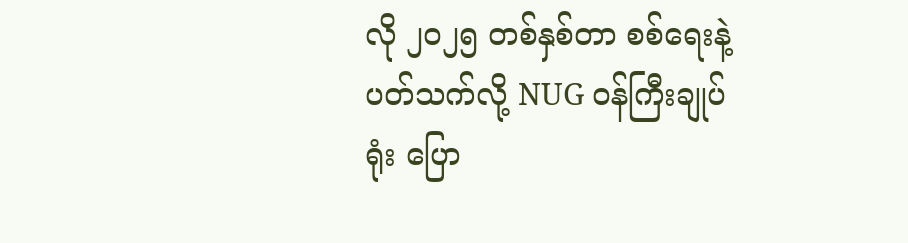လို ၂၀၂၅ တစ်နှစ်တာ စစ်ရေးနဲ့ပတ်သက်လို့ NUG ဝန်ကြီးချုပ်ရုံး ပြော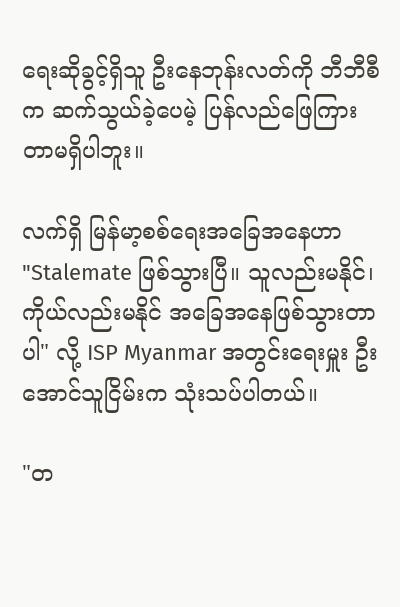ရေးဆိုခွင့်ရှိသူ ဦးနေဘုန်းလတ်ကို ဘီဘီစီက ဆက်သွယ်ခဲ့ပေမဲ့ ပြန်လည်ဖြေကြားတာမရှိပါဘူး။

လက်ရှိ မြန်မာ့စစ်ရေးအခြေအနေဟာ "Stalemate ဖြစ်သွားပြီ။ သူလည်းမနိုင်၊ ကိုယ်လည်းမနိုင် အခြေအနေဖြစ်သွားတာပါ" လို့ ISP Myanmar အတွင်းရေးမှူး ဦးအောင်သူငြိမ်းက သုံးသပ်ပါတယ်။

"တ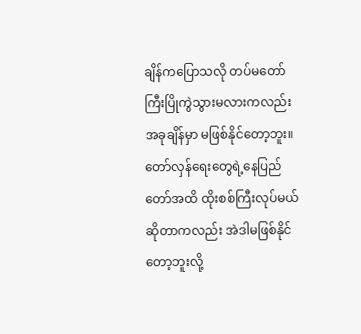ချိန်ကပြောသလို တပ်မတော်ကြီးပြိုကွဲသွားမလားကလည်း အခုချိန်မှာ မဖြစ်နိုင်တော့ဘူး။ တော်လှန်ရေးတွေရဲ့နေပြည်တော်အထိ ထိုးစစ်ကြီးလုပ်မယ်ဆိုတာကလည်း အဲဒါမဖြစ်နိုင်တော့ဘူးလို့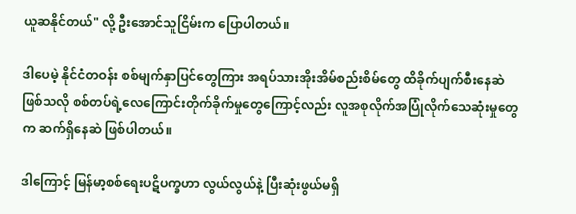ယူဆနိုင်တယ်" လို့ ဦးအောင်သူငြိမ်းက ပြောပါတယ်။

ဒါပေမဲ့ နိုင်ငံတဝန်း စစ်မျက်နှာပြင်တွေကြား အရပ်သားအိုးအိမ်စည်းစိမ်တွေ ထိခိုက်ပျက်စီးနေဆဲ ဖြစ်သလို စစ်တပ်ရဲ့လေကြောင်းတိုက်ခိုက်မှုတွေကြောင့်လည်း လူအစုလိုက်အပြုံလိုက်သေဆုံးမှုတွေက ဆက်ရှိနေဆဲ ဖြစ်ပါတယ်။

ဒါကြောင့် မြန်မာ့စစ်ရေးပဋိပက္ခဟာ လွယ်လွယ်နဲ့ ပြီးဆုံးဖွယ်မရှိ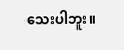သေးပါဘူး။